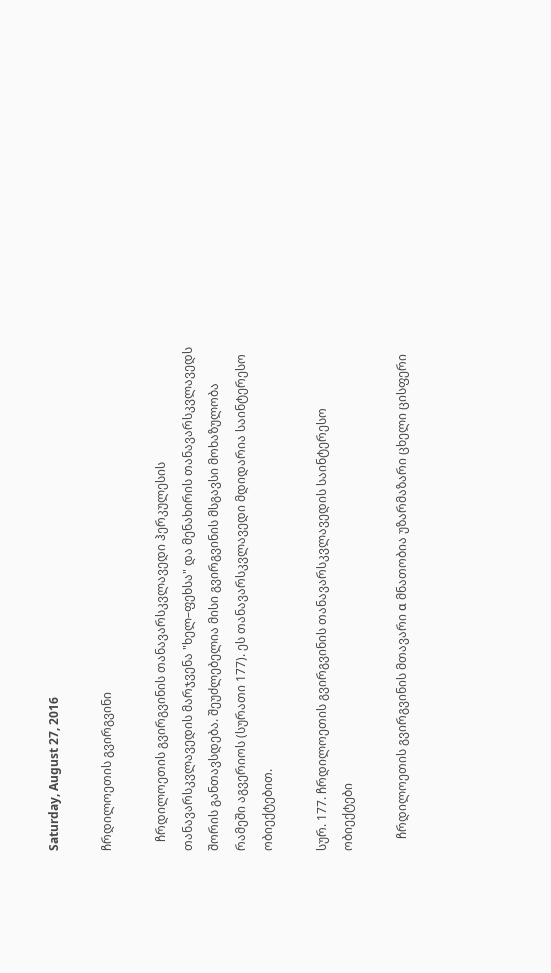Saturday, August 27, 2016

ჩრდილოეთის გვირგვინი

   ჩრდილოეთის გვირგვინის თანავარსკვლავედი ჰერკულესის თანავარსკვლავედის მარჯვენა "ხელ–ფეხსა" და მენახირის თანავარსკვლავედს შორის განთავსდება. შეუძლებელია მისი გვირგვინის მსგავსი მოხაზულობა რამეში აგვერიოს (სურათი 177). ეს თანავარსკვლავედი მდიდარია საინტერესო ობიექტებით.

სურ. 177. ჩრდილოეთის გვირგვინის თანავარსკვლავედის საინტერესო ობიექტები

    ჩრდილოეთის გვირგვინის მთავარი α მნათობია უზარმაზარი ცხელი ცისფერი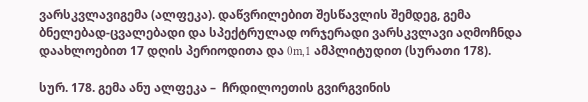ვარსკვლავიგემა (ალფეკა). დაწვრილებით შესწავლის შემდეგ, გემა ბნელებად-ცვალებადი და სპექტრულად ორჯერადი ვარსკვლავი აღმოჩნდა დაახლოებით 17 დღის პერიოდითა და 0m,1 ამპლიტუდით (სურათი 178).

სურ. 178. გემა ანუ ალფეკა –  ჩრდილოეთის გვირგვინის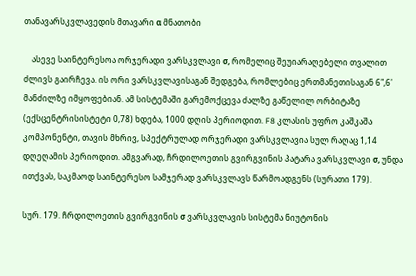თანავარსკვლავედის მთავარი α მნათობი

    ასევე საინტერესოა ორჯერადი ვარსკვლავი σ, რომელიც შეუიარაღებელი თვალით ძლივს გაირჩევა. ის ორი ვარსკვლავისაგან შედგება, რომლებიც ერთმანეთისაგან 6",6' მანძილზე იმყოფებიან. ამ სისტემაში გარემოქცევა ძალზე გაწელილ ორბიტაზე (ექსცენტრისისტეტი 0,78) ხდება, 1000 დღის პერიოდით. F8 კლასის უფრო კაშკაშა კომპონენტი, თავის მხრივ, სპექტრულად ორჯერადი ვარსკვლავია სულ რაღაც 1,14 დღეღამის პერიოდით. ამგვარად, ჩრდილოეთის გვირგვინის პატარა ვარსკვლავი σ, უნდა ითქვას, საკმაოდ საინტერესო სამჯერად ვარსკვლავს წარმოადგენს (სურათი 179).

სურ. 179. ჩრდილოეთის გვირგვინის σ ვარსკვლავის სისტემა ნიუტონის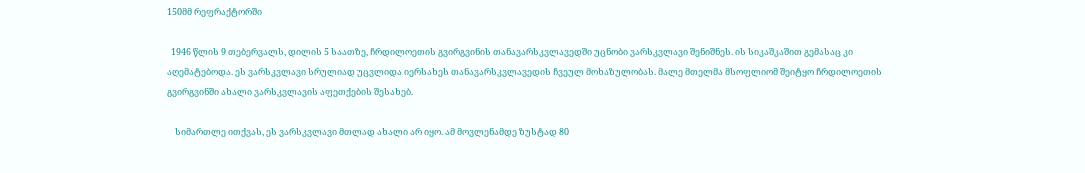150მმ რეფრაქტორში

  1946 წლის 9 თებერვალს, დილის 5 საათზე, ჩრდილოეთის გვირგვინის თანავარსკვლავედში უცნობი ვარსკვლავი შენიშნეს. ის სიკაშკაშით გემასაც კი აღემატებოდა. ეს ვარსკვლავი სრულიად უცვლიდა იერსახეს თანავარსკვლავედის ჩვეულ მოხაზულობას. მალე მთელმა მსოფლიომ შეიტყო ჩრდილოეთის გვირგვინში ახალი ვარსკვლავის აფეთქების შესახებ.

    სიმართლე ითქვას, ეს ვარსკვლავი მთლად ახალი არ იყო. ამ მოვლენამდე ზუსტად 80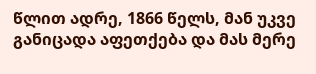წლით ადრე, 1866 წელს, მან უკვე განიცადა აფეთქება და მას მერე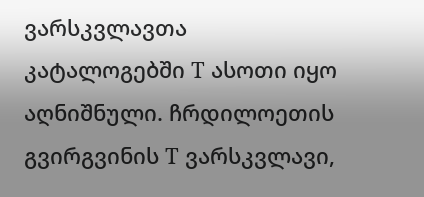ვარსკვლავთა კატალოგებში Т ასოთი იყო აღნიშნული. ჩრდილოეთის გვირგვინის Т ვარსკვლავი,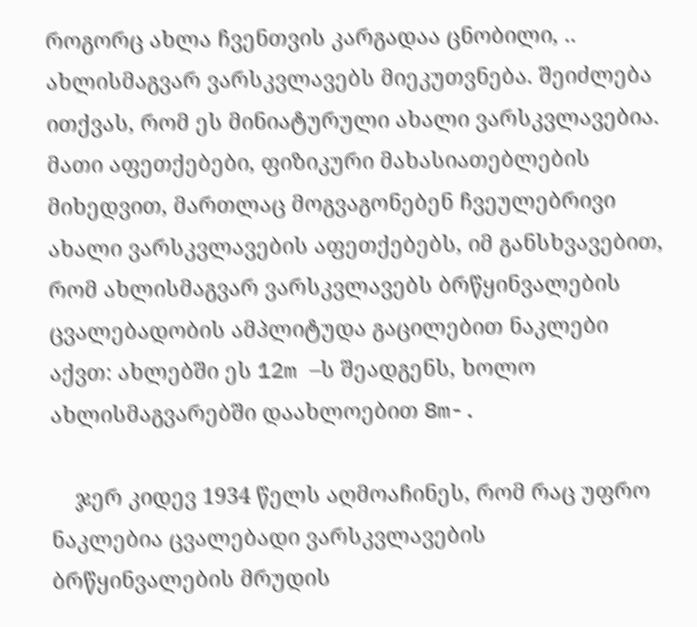როგორც ახლა ჩვენთვის კარგადაა ცნობილი, .. ახლისმაგვარ ვარსკვლავებს მიეკუთვნება. შეიძლება ითქვას, რომ ეს მინიატურული ახალი ვარსკვლავებია. მათი აფეთქებები, ფიზიკური მახასიათებლების მიხედვით, მართლაც მოგვაგონებენ ჩვეულებრივი ახალი ვარსკვლავების აფეთქებებს, იმ განსხვავებით, რომ ახლისმაგვარ ვარსკვლავებს ბრწყინვალების ცვალებადობის ამპლიტუდა გაცილებით ნაკლები აქვთ: ახლებში ეს 12m –ს შეადგენს, ხოლო ახლისმაგვარებში დაახლოებით 8m-.

    ჯერ კიდევ 1934 წელს აღმოაჩინეს, რომ რაც უფრო ნაკლებია ცვალებადი ვარსკვლავების ბრწყინვალების მრუდის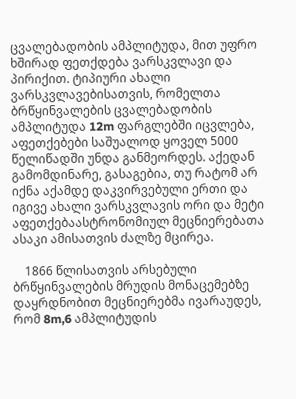ცვალებადობის ამპლიტუდა, მით უფრო ხშირად ფეთქდება ვარსკვლავი და პირიქით. ტიპიური ახალი ვარსკვლავებისათვის, რომელთა ბრწყინვალების ცვალებადობის ამპლიტუდა 12m ფარგლებში იცვლება, აფეთქებები საშუალოდ ყოველ 5000 წელიწადში უნდა განმეორდეს. აქედან გამომდინარე, გასაგებია, თუ რატომ არ იქნა აქამდე დაკვირვებული ერთი და იგივე ახალი ვარსკვლავის ორი და მეტი აფეთქებაასტრონომიულ მეცნიერებათა ასაკი ამისათვის ძალზე მცირეა.

    1866 წლისათვის არსებული ბრწყინვალების მრუდის მონაცემებზე დაყრდნობით მეცნიერებმა ივარაუდეს, რომ 8m,6 ამპლიტუდის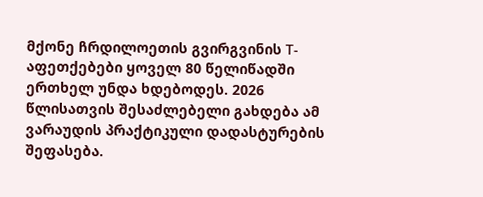მქონე ჩრდილოეთის გვირგვინის Т- აფეთქებები ყოველ 80 წელიწადში ერთხელ უნდა ხდებოდეს. 2026 წლისათვის შესაძლებელი გახდება ამ ვარაუდის პრაქტიკული დადასტურების შეფასება.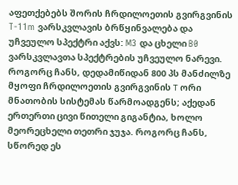აფეთქებებს შორის ჩრდილოეთის გვირგვინის T-11m ვარსკვლავის ბრწყინვალება და უჩვეულო სპექტრი აქვს: M3 და ცხელი B0 ვარსკვლავთა სპექტრების უჩვეულო ნარევი. როგორც ჩანს, დედამიწიდან 800 პს მანძილზე მყოფი ჩრდილოეთის გვირგვინის Т ორი მნათობის სისტემას წარმოადგენს; აქედან ერთერთი ცივი წითელი გიგანტია, ხოლო მეორეცხელი თეთრი ჯუჯა. როგორც ჩანს, სწორედ ეს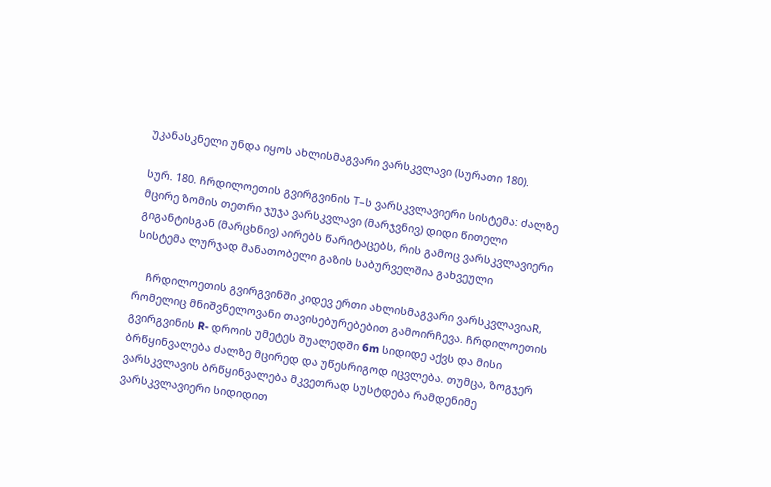უკანასკნელი უნდა იყოს ახლისმაგვარი ვარსკვლავი (სურათი 180).

სურ. 180. ჩრდილოეთის გვირგვინის Т–ს ვარსკვლავიერი სისტემა: ძალზე მცირე ზომის თეთრი ჯუჯა ვარსკვლავი (მარჯვნივ) დიდი წითელი გიგანტისგან (მარცხნივ) აირებს წარიტაცებს, რის გამოც ვარსკვლავიერი სისტემა ლურჯად მანათობელი გაზის საბურველშია გახვეული

    ჩრდილოეთის გვირგვინში კიდევ ერთი ახლისმაგვარი ვარსკვლავიაR, რომელიც მნიშვნელოვანი თავისებურებებით გამოირჩევა. ჩრდილოეთის გვირგვინის R- დროის უმეტეს შუალედში 6m სიდიდე აქვს და მისი ბრწყინვალება ძალზე მცირედ და უწესრიგოდ იცვლება. თუმცა, ზოგჯერ ვარსკვლავის ბრწყინვალება მკვეთრად სუსტდება რამდენიმე ვარსკვლავიერი სიდიდით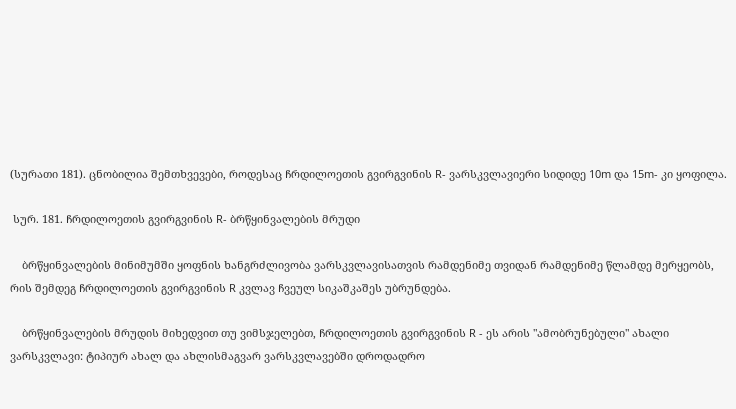(სურათი 181). ცნობილია შემთხვევები, როდესაც ჩრდილოეთის გვირგვინის R- ვარსკვლავიერი სიდიდე 10m და 15m- კი ყოფილა.

 სურ. 181. ჩრდილოეთის გვირგვინის R- ბრწყინვალების მრუდი

    ბრწყინვალების მინიმუმში ყოფნის ხანგრძლივობა ვარსკვლავისათვის რამდენიმე თვიდან რამდენიმე წლამდე მერყეობს, რის შემდეგ ჩრდილოეთის გვირგვინის R კვლავ ჩვეულ სიკაშკაშეს უბრუნდება.

    ბრწყინვალების მრუდის მიხედვით თუ ვიმსჯელებთ, ჩრდილოეთის გვირგვინის R - ეს არის "ამობრუნებული" ახალი ვარსკვლავი: ტიპიურ ახალ და ახლისმაგვარ ვარსკვლავებში დროდადრო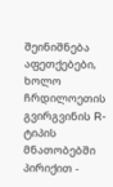შეინიშნება აფეთქებები, ხოლო ჩრდილოეთის გვირგვინის R- ტიპის მნათობებში პირიქით -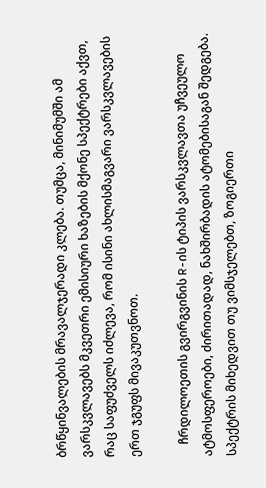ბრწყინვალების მრავალჯერადი კლება. თუმცა, მინიმუმში ამ ვარსკვლავებს მკვეთრი ემისიური ხაზების მქონე სპექტრები აქვთ, რაც საფუძველს იძლევა, რომ ისინი ახლისმაგვარი ვარსკვლავების ერთ ჯგუფს მივაკუთვნოთ.

    ჩრდილოეთის გვირგვინის R-ის ტიპის ვარსკვლავთა უჩვეულო ატმოსფეროები, ძირითადად, ნახშირბადის ატომებისაგან შედგება. სპექტრის მიხედვით თუ ვიმსჯელებთ, ზოგიერთი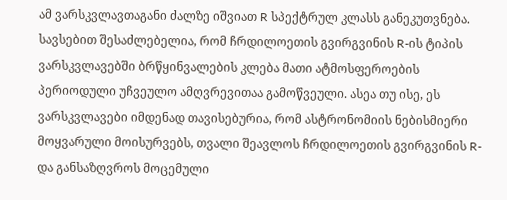ამ ვარსკვლავთაგანი ძალზე იშვიათ R სპექტრულ კლასს განეკუთვნება. სავსებით შესაძლებელია, რომ ჩრდილოეთის გვირგვინის R-ის ტიპის ვარსკვლავებში ბრწყინვალების კლება მათი ატმოსფეროების პერიოდული უჩვეულო ამღვრევითაა გამოწვეული. ასეა თუ ისე, ეს ვარსკვლავები იმდენად თავისებურია, რომ ასტრონომიის ნებისმიერი მოყვარული მოისურვებს, თვალი შეავლოს ჩრდილოეთის გვირგვინის R- და განსაზღვროს მოცემული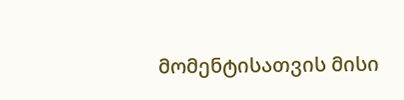მომენტისათვის მისი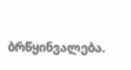ბრწყინვალება.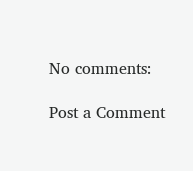No comments:

Post a Comment